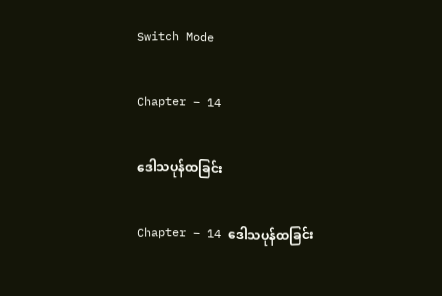Switch Mode

Chapter – 14

ဒေါသပုန်ထခြင်း

Chapter – 14 ဒေါသပုန်ထခြင်း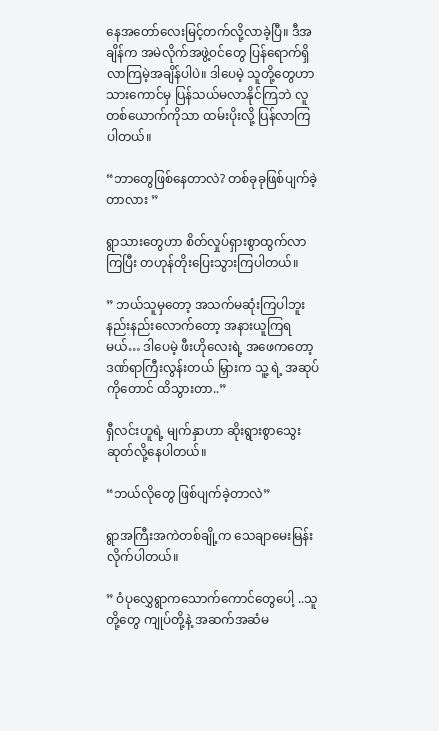နေအတော်လေးမြင့်တက်လို့လာခဲ့ပြီ။ ဒီအချိန်က အမဲလိုက်အဖွဲ့၀င်တွေ ပြန်ရောက်ရှိလာကြမဲ့အချိန်ပါပဲ။ ဒါပေမဲ့ သူတို့တွေဟာသားကောင်မှ ပြန်သယ်မလာနိုင်ကြဘဲ လူတစ်ယောက်ကိုသာ ထမ်းပိုးလို့ ပြန်လာကြပါတယ်။

“ဘာတွေဖြစ်နေတာလဲ? တစ်ခုခုဖြစ်ပျက်ခဲ့တာလား ”

ရွာသားတွေဟာ စိတ်လှုပ်ရှားစွာထွက်လာကြပြီး တဟုန်တိုးပြေးသွားကြပါတယ်။

” ဘယ်သူမှတော့ အသက်မဆုံးကြပါဘူး နည်းနည်းလောက်တော့ အနားယူကြရမယ်… ဒါပေမဲ့ ဖီးဟိုလေးရဲ့ အဖေကတော့ ဒဏ်ရာကြီးလွန်းတယ် မြှားက သူ့ ရဲ့ အဆုပ်ကိုတောင် ထိသွားတာ..”

ရှီလင်းဟူရဲ့ မျက်နှာဟာ ဆိုးရွားစွာသွေးဆုတ်လို့နေပါတယ်။

“ဘယ်လိုတွေ ဖြစ်ပျက်ခဲ့တာလဲ”

ရွာအကြီးအကဲတစ်ချို့က သေချာမေးမြန်းလိုက်ပါတယ်။

” ဝံပုလွှေရွာကသောက်ကောင်တွေပေါ့ ..သူတို့တွေ ကျုပ်တို့နဲ့ အဆက်အဆံမ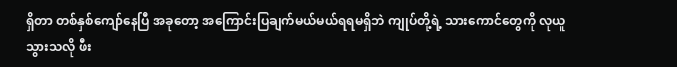ရှိတာ တစ်နှစ်ကျော်နေပြီ အခုတော့ အကြောင်းပြချက်မယ်မယ်ရရမရှိဘဲ ကျုပ်တို့ရဲ့ သားကောင်တွေကို လုယူသွားသလို ဖီး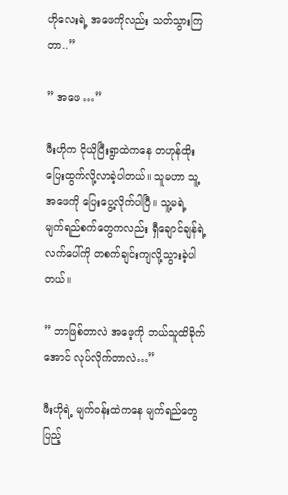ဟိုလေးရဲ့ အဖေကိုလည်း သတ်သွားကြတာ..”

” အဖေ …”

ဖီးဟိုက ငိုယိုပြီးရွာထဲကနေ တဟုန်ထိုးပြေးထွက်လို့လာခဲ့ပါတယ်။ သူမဟာ သူ့အဖေကို ပြေးပွေ့လိုက်ပါပြီ။ သူ့မရဲ့ မျက်ရည်စက်တွေကလည်း ရှီချောင်ချန်ရဲ့လက်ပေါ်ကို တစက်ချင်းကျလို့သွားခဲ့ပါတယ်။

” ဘာဖြစ်တာလဲ အဖေ့ကို ဘယ်သူထိခိုက်အောင် လုပ်လိုက်တာလဲ…”

ဖီးဟိုရဲ့ မျက်၀န်းထဲကနေ မျက်ရည်တွေပြည့်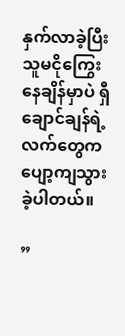နှက်လာခဲ့ပြီး သူမငိုကြွေးနေချိန်မှာပဲ ရှီချောင်ချန်ရဲ့ လက်တွေက ပျော့ကျသွားခဲ့ပါတယ်။

”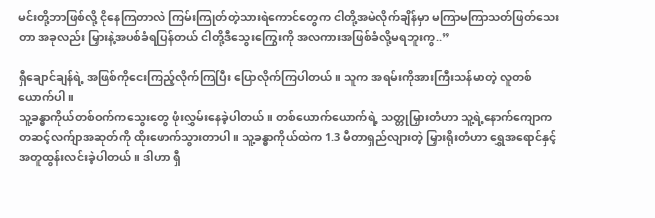မင်းတို့ဘာဖြစ်လို့ ငိုနေကြတာလဲ ကြမ်းကြုတ်တဲ့သားရဲကောင်တွေက ငါတို့အမဲလိုက်ချိန်မှာ မကြာမကြာသတ်ဖြတ်သေးတာ အခုလည်း မြှားနဲ့အပစ်ခံရပြန်တယ် ငါတို့ဒီသွေးကြွေးကို အလကားအဖြစ်ခံလို့မရဘူးကွ..”

ရှီချောင်ချန်ရဲ့ အဖြစ်ကိုငေးကြည့်လိုက်ကြပြီး ပြောလိုက်ကြပါတယ်။ သူက အရမ်းကိုအားကြီးသန်မာတဲ့ လူတစ်ယောက်ပါ။
သူ့ခန္ဓာကိုယ်တစ်ဝက်ကသွေးတွေ ဖုံးလွှမ်းနေခဲ့ပါတယ်။ တစ်ယောက်ယောက်ရဲ့ သတ္တုမြှားတံဟာ သူ့ရဲ့နောက်ကျောကတဆင့်လက်ျာအဆုတ်ကို ထိုးဖောက်သွားတာပါ။ သူ့ခန္ဓာကိုယ်ထဲက 1.3 မီတာရှည်လျားတဲ့ မြှားရိုးတံဟာ ရွှေအရောင်နှင့်အတူထွန်းလင်းခဲ့ပါတယ်။ ဒါဟာ ရှီ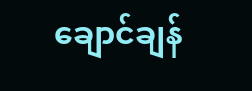ချောင်ချန်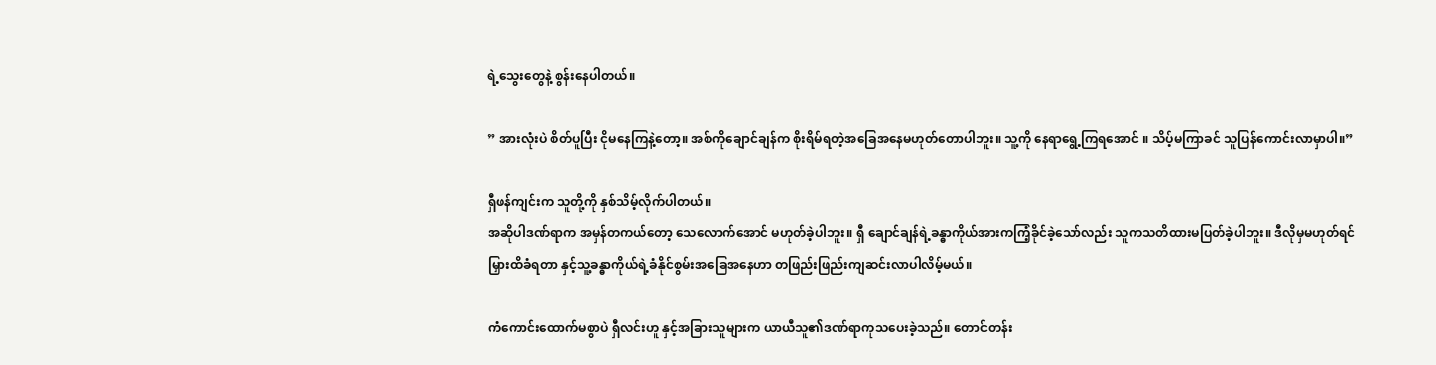ရဲ့သွေးတွေနဲ့ စွန်းနေပါတယ်။

” အားလုံးပဲ စိတ်ပူပြီး ငိုမနေကြနဲ့တော့။ အစ်ကိုချောင်ချန်က စိုးရိမ်ရတဲ့အခြေအနေမဟုတ်တောပါဘူး။ သူ့ကို နေရာရွေ့ကြရအောင် ။ သိပ့်မကြာခင် သူပြန်ကောင်းလာမှာပါ။”

ရှီဖန်ကျင်းက သူတို့ကို နှစ်သိမ့်လိုက်ပါတယ်။
အဆိုပါဒဏ်ရာက အမှန်တကယ်တော့ သေလောက်အောင် မဟုတ်ခဲ့ပါဘူး။ ရှီ ချောင်ချန်ရဲ့ခန္ဓာကိုယ်အားကကြံ့ခိုင်ခဲ့သော်လည်း သူကသတိထားမပြတ်ခဲ့ပါဘူး။ ဒီလိုမှမဟုတ်ရင်မြှားထိခံရတာ နှင့်သူ့ခန္ဓာကိုယ်ရဲ့ခံနိုင်စွမ်းအခြေအနေဟာ တဖြည်းဖြည်းကျဆင်းလာပါလိမ့်မယ်။

ကံကောင်းထောက်မစွာပဲ ရှီလင်းဟူ နှင့်အခြားသူများက ယာယီသူ၏ဒဏ်ရာကုသပေးခဲ့သည်။ တောင်တန်း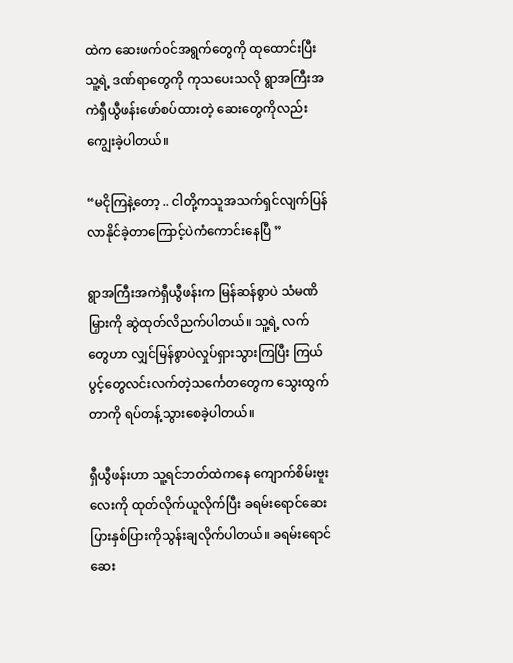ထဲက ဆေးဖက်၀င်အရွက်တွေကို ထုထောင်းပြီး သူ့ရဲ့ ဒဏ်ရာတွေကို ကုသပေးသလို ရွာအကြီးအကဲရှီယွီဖန်းဖော်စပ်ထားတဲ့ ဆေးတွေကိုလည်း ကျွေးခဲ့ပါတယ်။

“မငိုကြနဲ့တော့ .. ငါတို့ကသူအသက်ရှင်လျက်ပြန်လာနိုင်ခဲ့တာကြောင့်ပဲကံကောင်းနေပြီ ”

ရွာအကြီးအကဲရှီယွီဖန်းက မြန်ဆန်စွာပဲ သံမဏိမြှားကို ဆွဲထုတ်လိညက်ပါတယ်။ သူ့ရဲ့ လက်တွေဟာ လျှင်မြန်စွာပဲလှုပ်ရှားသွားကြပြီး ကြယ်ပွင့်တွေလင်းလက်တဲ့သင်္ကေတတွေက သွေးထွက်တာကို ရပ်တန့်သွားစေခဲ့ပါတယ်။

ရှီယွီဖန်းဟာ သူ့ရင်ဘတ်ထဲကနေ ကျောက်စိမ်းဗူးလေးကို ထုတ်လိုက်ယူလိုက်ပြီး ခရမ်းရောင်ဆေးပြားနှစ်ပြားကိုသွန်းချလိုက်ပါတယ်။ ခရမ်းရောင်ဆေး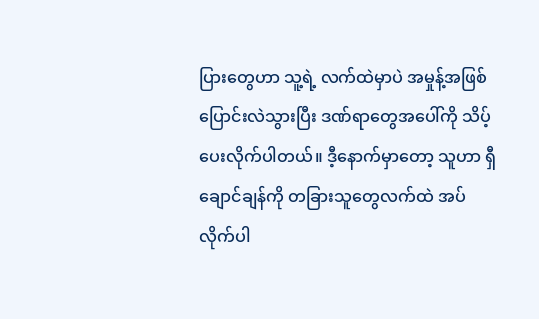ပြားတွေဟာ သူ့ရဲ့ လက်ထဲမှာပဲ အမှုန့်အဖြစ်ပြောင်းလဲသွားပြီး ဒဏ်ရာတွေအပေါ်ကို သိပ့်ပေးလိုက်ပါတယ်။ ဒီ့နောက်မှာတော့ သူဟာ ရှီချောင်ချန်ကို တခြားသူတွေလက်ထဲ အပ်လိုက်ပါ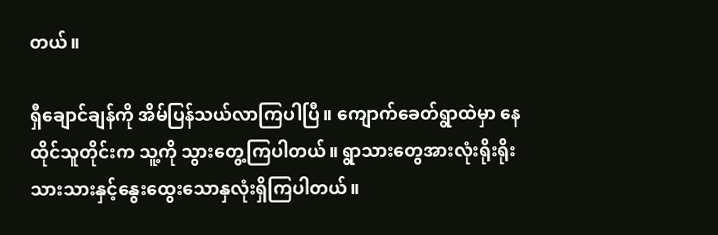တယ်။

ရှီချောင်ချန်ကို အိမ်ပြန်သယ်လာကြပါပြီ။ ကျောက်ခေတ်ရွာထဲမှာ နေထိုင်သူတိုင်းက သူ့ကို သွားတွေ့ကြပါတယ်။ ရွာသားတွေအားလုံးရိုးရိုးသားသားနှင့်နွေးထွေးသောနှလုံးရှိကြပါတယ်။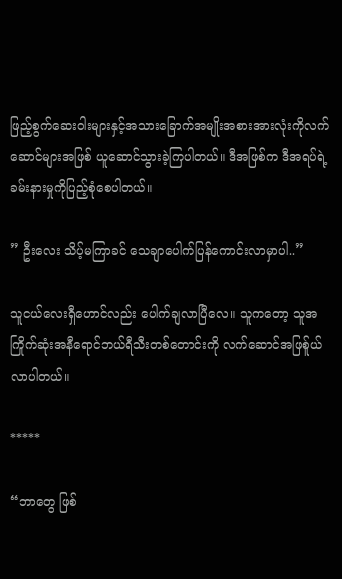ဖြည့်စွက်ဆေးဝါးများနှင့်အသားခြောက်အမျိုးအစားအားလုံးကိုလက်ဆောင်များအဖြစ် ယူဆောင်သွားခဲ့ကြပါတယ်။ ဒီအဖြစ်က ဒီအရပ်ရဲ့ ခမ်းနားမှုကိုပြည့်စုံစေပါတယ်။

” ဦးလေး သိပ့်မကြာခင် သေချာပေါက်ပြန်ကောင်းလာမှာပါ..”

သူငယ်လေးရှီဟောင်လည်း ပေါက်ချလာပြီလေ။ သူကတော့ သူအကြိုက်ဆုံးအနီရောင်ဘယ်ရီသီးတစ်တောင်းကို လက်ဆောင်အဖြစ်ူယ်လာပါတယ်။

*****

“ဘာတွေ ဖြစ်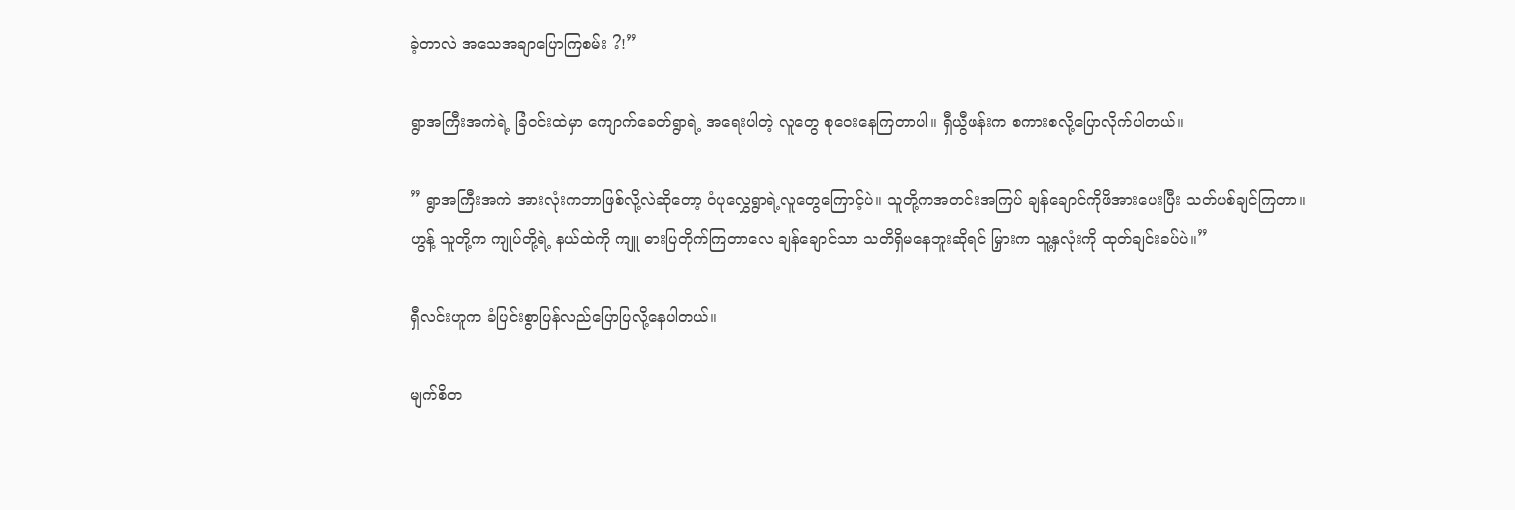ခဲ့တာလဲ အသေအချာပြောကြစမ်း ?!”

ရွာအကြီးအကဲရဲ့ ခြံ၀င်းထဲမှာ ကျောက်ခေတ်ရွာရဲ့ အရေးပါတဲ့ လူတွေ စုဝေးနေကြတာပါ။ ရှီယွီဖန်းက စကားစလို့ပြောလိုက်ပါတယ်။

” ရွာအကြီးအကဲ အားလုံးကဘာဖြစ်လို့လဲဆိုတော့ ဝံပုလွှေရွာရဲ့လူတွေကြောင့်ပဲ။ သူတို့ကအတင်းအကြပ် ချန်ချောင်ကိုဖိအားပေးပြီး သတ်ပစ်ချင်ကြတာ။ ဟွန့် သူတို့က ကျုပ်တို့ရဲ့ နယ်ထဲကို ကျူ ဓားပြတိုက်ကြတာလေ ချန်ချောင်သာ သတိရှိမနေဘူးဆိုရင် မြှားက သူ့နှလုံးကို ထုတ်ချင်းခပ်ပဲ။”

ရှီလင်းဟူက ခံပြင်းစွာပြန်လည်ပြောပြလို့နေပါတယ်။

မျက်စိတ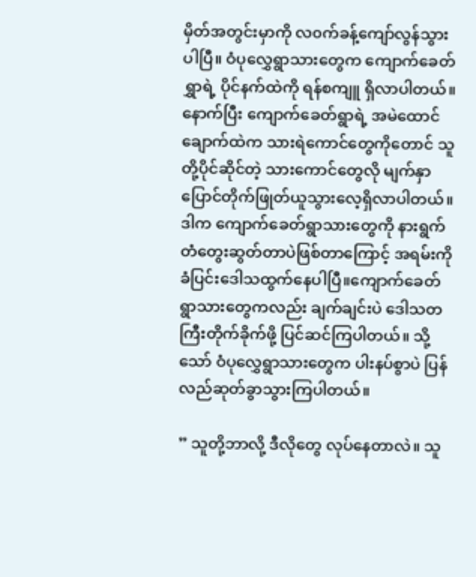မှိတ်အတွင်းမှာကို လ၀က်ခန့်ကျော်လွန်သွားပါပြီ။ ဝံပုလွှေရွာသားတွေက ကျောက်ခေတ်ရွှာရဲ့ ပိုင်နက်ထဲကို ရန်စကျူ ရှိလာပါတယ်။ နောက်ပြီး ကျောက်ခေတ်ရွာရဲ့ အမဲထောင်ချောက်ထဲက သားရဲကောင်တွေကိုတောင် သူတို့ပိုင်ဆိုင်တဲ့ သားကောင်တွေလို မျက်နှာပြောင်တိုက်ဖြုတ်ယူသွားလေ့ရှိလာပါတယ်။ ဒါက ကျောက်ခေတ်ရွာသားတွေကို နားရွက်တံတွေးဆွတ်တာပဲဖြစ်တာကြောင့် အရမ်းကိုခံပြင်းဒေါသထွက်နေပါပြီ။ကျောက်ခေတ်ရွာသားတွေကလည်း ချက်ချင်းပဲ ဒေါသတကြီးတိုက်ခိုက်ဖို့ ပြင်ဆင်ကြပါတယ်။ သို့သော် ဝံပုလွှေရွာသားတွေက ပါးနပ်စွာပဲ ပြန်လည်ဆုတ်ခွာသွားကြပါတယ်။

” သူတို့ဘာလို့ ဒီလိုတွေ လုပ်နေတာလဲ။ သူ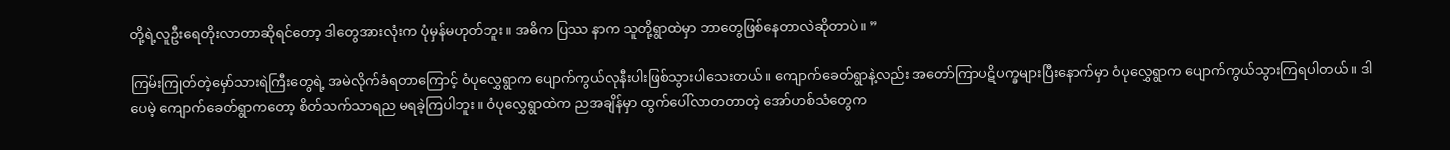တို့ရဲ့လူဦးရေတိုးလာတာဆိုရင်တော့ ဒါတွေအားလုံးက ပုံမှန်မဟုတ်ဘူး။ အဓိက ပြဿ နာက သူတို့ရွာထဲမှာ ဘာတွေဖြစ်နေတာလဲဆိုတာပဲ။ ”

ကြမ်းကြုတ်တဲ့မှော်သားရဲကြီးတွေရဲ့ အမဲလိုက်ခံရတာကြောင့် ဝံပုလွှေရွာက ပျောက်ကွယ်လုနီးပါးဖြစ်သွားပါသေးတယ်။ ကျောက်ခေတ်ရွာနဲ့လည်း အတော်ကြာပဋိပက္ခများပြီးနောက်မှာ ဝံပုလွှေရွာက ပျောက်ကွယ်သွားကြရပါတယ်။ ဒါပေမဲ့ ကျောက်ခေတ်ရွာကတော့ စိတ်သက်သာရည မရခဲ့ကြပါဘူး။ ဝံပုလွှေရွာထဲက ညအချိန်မှာ ထွက်ပေါ်လာတတာတဲ့ အော်ဟစ်သံတွေက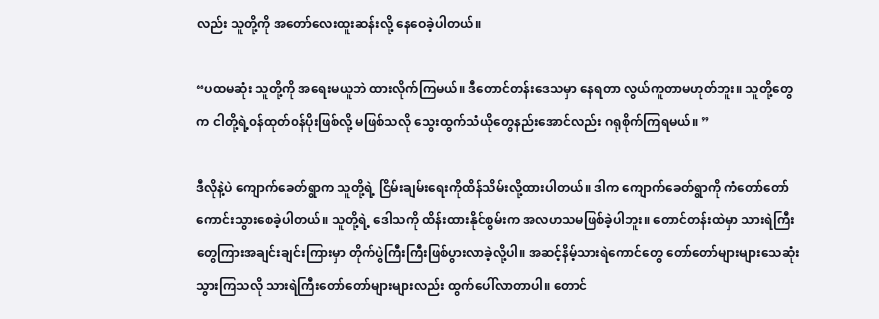လည်း သူတို့ကို အတော်လေးထူးဆန်းလို့ နေဝေခဲ့ပါတယ်။

“ပထမဆုံး သူတို့ကို အရေးမယူဘဲ ထားလိုက်ကြမယ်။ ဒီတောင်တန်းဒေသမှာ နေရတာ လွယ်ကူတာမဟုတ်ဘူး။ သူတို့တွေက ငါတို့ရဲ့၀န်ထုတ်၀န်ပိုးဖြစ်လို့ မဖြစ်သလို သွေးထွက်သံယိုတွေနည်းအောင်လည်း ဂရုစိုက်ကြရမယ်။ ”

ဒီလိုနဲ့ပဲ ကျောက်ခေတ်ရွာက သူတို့ရဲ့ ငြိမ်းချမ်းရေးကိုထိန်သိမ်းလို့ထားပါတယ်။ ဒါက ကျောက်ခေတ်ရွာကို ကံတော်တော်ကောင်းသွားစေခဲ့ပါတယ်။ သူတို့ရဲ့ ဒေါသကို ထိန်းထားနိုင်စွမ်းက အလဟသမဖြစ်ခဲ့ပါဘူး။ တောင်တန်းထဲမှာ သားရဲကြီးတွေကြားအချင်းချင်းကြားမှာ တိုက်ပွဲကြီးကြီးဖြစ်ပွားလာခဲ့လို့ပါ။ အဆင့်နိမ့်သားရဲကောင်တွေ တော်တော်များများသေဆုံးသွားကြသလို သားရဲကြီးတော်တော်များများလည်း ထွက်ပေါ်လာတာပါ။ တောင်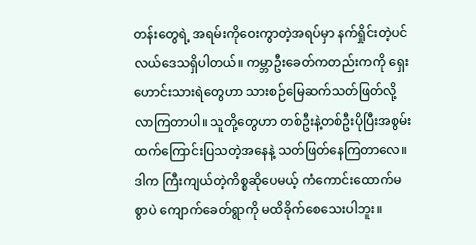တန်းတွေရဲ့ အရမ်းကိုဝေးကွာတဲ့အရပ်မှာ နက်ရှိုင်းတဲ့ပင်လယ်ဒေသရှိပါတယ်။ ကမ္ဘာဦးခေတ်ကတည်းကကို ရှေးဟောင်းသားရဲတွေဟာ သားစဉ်မြေဆက်သတ်ဖြတ်လို့လာကြတာပါ။ သူတို့တွေဟာ တစ်ဦးနဲ့တစ်ဦးပိုပြီးအစွမ်းထက်ကြောင်းပြသတဲ့အနေနဲ့ သတ်ဖြတ်နေကြတာလေ။ ဒါက ကြီးကျယ်တဲ့ကိစ္စဆိုပေမယ့် ကံကောင်းထောက်မစွာပဲ ကျောက်ခေတ်ရွာကို မထိခိုက်စေသေးပါဘူး။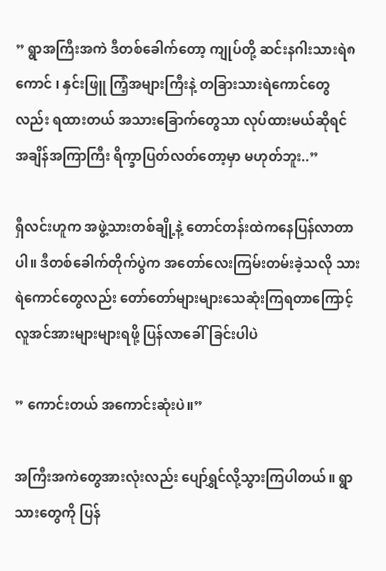” ရွာအကြီးအကဲ ဒီတစ်ခေါက်တော့ ကျုပ်တို့ ဆင်းနဂါးသားရဲ၈ကောင် ၊ နှင်းဖြူ ကြံ့အများကြီးနဲ့ တခြားသားရဲကောင်တွေလည်း ရထားတယ် အသားခြောက်တွေသာ လုပ်ထားမယ်ဆိုရင် အချိန်အကြာကြီး ရိက္ခာပြတ်လတ်တော့မှာ မဟုတ်ဘူး..”

ရှီလင်းဟူက အဖွဲ့သားတစ်ချို့နဲ့ တောင်တန်းထဲကနေပြန်လာတာပါ။ ဒီတစ်ခေါက်တိုက်ပွဲက အတော်လေးကြမ်းတမ်းခဲ့သလို သားရဲကောင်တွေလည်း တော်တော်များများသေဆုံးကြရတာကြောင့် လူအင်အားများများရဖို့ ပြန်လာခေါ်ခြင်းပါပဲ

” ကောင်းတယ် အကောင်းဆုံးပဲ။”

အကြီးအကဲတွေအားလုံးလည်း ပျော်ရွှင်လို့သွားကြပါတယ်။ ရွာသားတွေကို ပြန်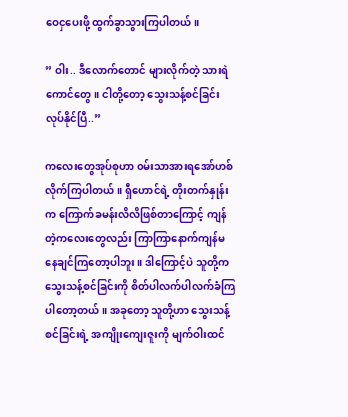ဝေငှပေးဖို့ ထွက်ခွာသွားကြပါတယ်။

” ဝါး.. ဒီလောက်တောင် များလိုက်တဲ့ သားရဲကောင်တွေ။ ငါတို့တော့ သွေးသန့်စင်ခြင်းလုပ်နိုင်ပြီ..”

ကလေးတွေအုပ်စုဟာ ၀မ်းသာအားရအော်ဟစ်လိုက်ကြပါတယ်။ ရှီဟောင်ရဲ့ တိုးတက်နှုန်းက ကြောက်ခမန်းလိလိဖြစ်တာကြောင့် ကျန်တဲ့ကလေးတွေလည်း ကြာကြာနောက်ကျန်မနေချင်ကြတော့ပါဘူး။ ဒါကြောင့်ပဲ သူတို့က သွေးသန့်စင်ခြင်းကို စိတ်ပါလက်ပါလက်ခံကြပါတော့တယ်။ အခုတော့ သူတို့ဟာ သွေးသန့်စင်ခြင်းရဲ့ အကျိုးကျေးဇူးကို မျက်ဝါးထင်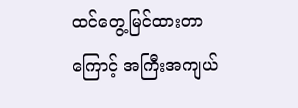ထင်တွေ့မြင်ထားတာကြောင့် အကြီးအကျယ်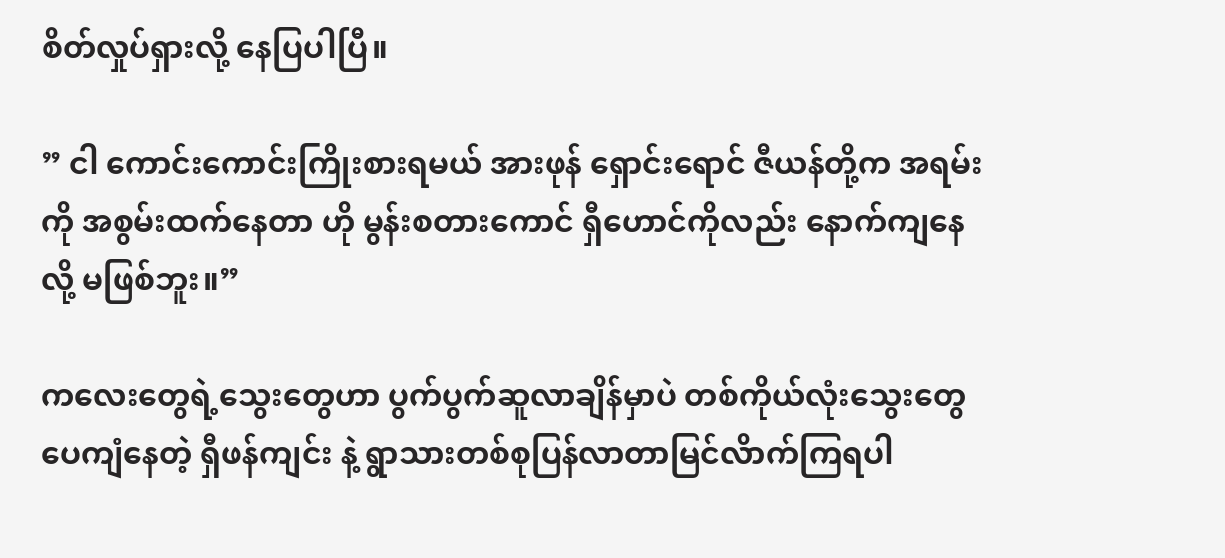စိတ်လှုပ်ရှားလို့ နေပြပါပြီ။

” ငါ ကောင်းကောင်းကြိုးစားရမယ် အားဖုန် ရှောင်းရောင် ဇီယန်တို့က အရမ်းကို အစွမ်းထက်နေတာ ဟို မွန်းစတားကောင် ရှီဟောင်ကိုလည်း နောက်ကျနေလို့ မဖြစ်ဘူး။”

ကလေးတွေရဲ့သွေးတွေဟာ ပွက်ပွက်ဆူလာချိန်မှာပဲ တစ်ကိုယ်လုံးသွေးတွေပေကျံနေတဲ့ ရှီဖန်ကျင်း နဲ့ ရွာသားတစ်စုပြန်လာတာမြင်လိာက်ကြရပါ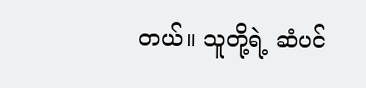တယ်။ သူတို့ရဲ့ ဆံပင်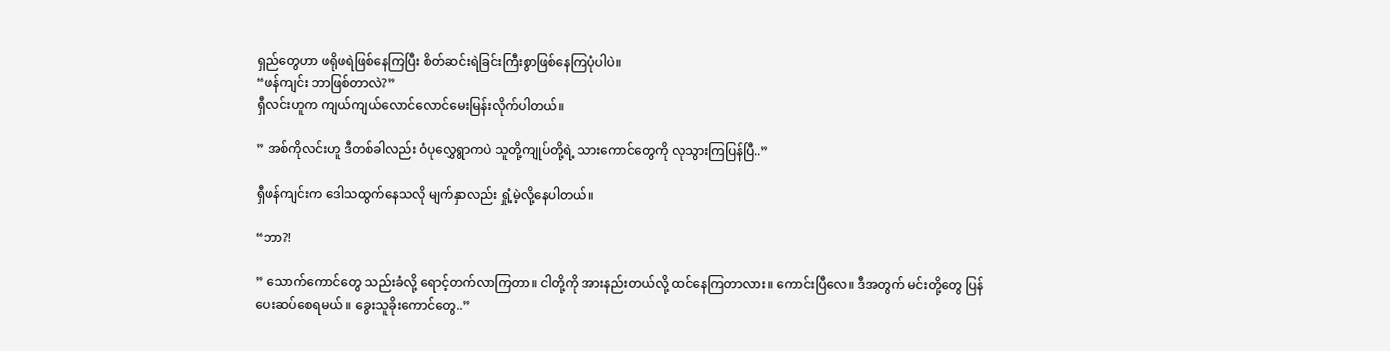ရှည်တွေဟာ ဖရိုဖရဲဖြစ်နေကြပြီး စိတ်ဆင်းရဲခြင်းကြီးစွာဖြစ်နေကြပုံပါပဲ။
“ဖန်ကျင်း ဘာဖြစ်တာလဲ?”
ရှီလင်းဟူက ကျယ်ကျယ်လောင်လောင်မေးမြန်းလိုက်ပါတယ်။

” အစ်ကိုလင်းဟူ ဒီတစ်ခါလည်း ဝံပုလွှေရွာကပဲ သူတို့ကျုပ်တို့ရဲ့ သားကောင်တွေကို လုသွားကြပြန်ပြီ..”

ရှီဖန်ကျင်းက ဒေါသထွက်နေသလို မျက်နှာလည်း ရှုံ့မဲ့လို့နေပါတယ်။

“ဘာ?!

” သောက်ကောင်တွေ သည်းခံလို့ ရောင့်တက်လာကြတာ။ ငါတို့ကို အားနည်းတယ်လို့ ထင်နေကြတာလား။ ကောင်းပြီလေ။ ဒီအတွက် မင်းတို့တွေ ပြန်ပေးဆပ်စေရမယ် ။ ခွေးသူခိုးကောင်တွေ..”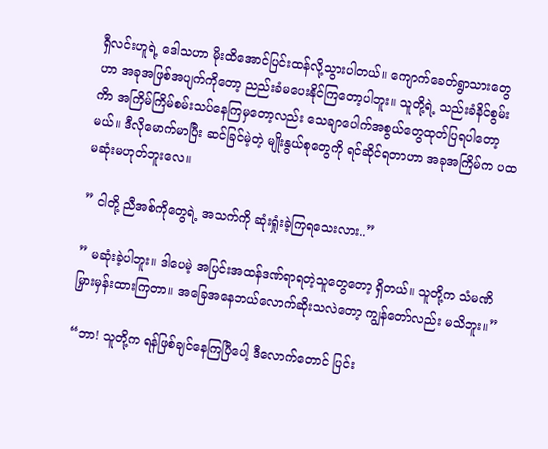ရှီလင်းဟူရဲ့ ဒေါသဟာ မိုးထိအောင်ပြင်းထန်လို့သွားပါတယ်။ ကျောက်ခေတ်ရွာသားတွေဟာ အခုအဖြစ်အပျက်ကိုတော့ ညည်းခံမပေးနိုင်ကြတော့ပါဘူး။ သူတို့ရဲ့ သည်းခံနိင်စွမ်းကိာ အကြိမ်ကြိမ်စမ်းသပ်နေကြမှတော့လည်း သေချာပေါက်အစွယ်တွေထုတ်ပြရပါတော့မယ်။ ဒီလိုမောက်မာပြီး ဆင်ခြင်မဲ့တဲ့ မျိုးနွယ်စုတွေကို ရင်ဆိုင်ရတာဟာ အခုအကြိမ်က ပထမဆုံးမဟုတ်ဘူးလေ။

” ငါတို့ ညီအစ်ကိုတွေရဲ့ အသက်ကို ဆုံးရှုံးခဲ့ကြရသေးလား..”

” မဆုံးခဲ့ပါဘူး။ ဒါပေမဲ့ အပြင်းအထန်ဒဏ်ရာရတဲ့သူတွေတော့ ရှိတယ်။ သူတို့က သံမဏိမြှားမှန်းထားကြတာ။ အခြေအနေဘယ်လောက်ဆိုးသလဲတော့ ကျွန်တော်လည်း မသိဘူး။”

“ဘာ! သူတို့က ရန်ဖြစ်ချင်နေကြပြီပေါ့ ဒီလောက်တောင် ပြင်း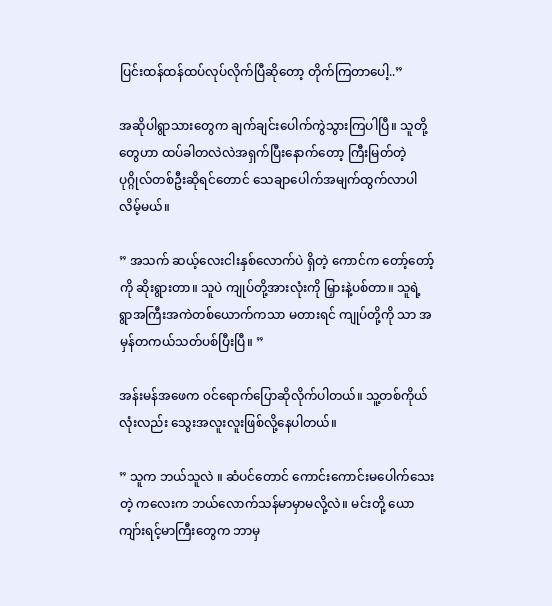ပြင်းထန်ထန်ထပ်လုပ်လိုက်ပြီဆိုတော့ တိုက်ကြတာပေါ့..”

အဆိုပါရွာသားတွေက ချက်ချင်းပေါက်ကွဲသွားကြပါပြီ။ သူတို့တွေဟာ ထပ်ခါတလဲလဲအရှက်ပြီးနောက်တော့ ကြီးမြတ်တဲ့ပုဂ္ဂိုလ်တစ်ဦးဆိုရင်တောင် သေချာပေါက်အမျက်ထွက်လာပါလိမ့်မယ်။

” အသက် ဆယ့်လေးငါးနှစ်လောက်ပဲ ရှိတဲ့ ကောင်က တော့်တော့်ကို ဆိုးရွားတာ။ သူပဲ ကျုပ်တို့အားလုံးကို မြှားနဲ့ပစ်တာ။ သူရဲ့ ရွာအကြီးအကဲတစ်ယောက်ကသာ မတားရင် ကျုပ်တို့ကို သာ အမှန်တကယ်သတ်ပစ်ပြီးပြီ။ ”

အန်းမန်အဖေက ၀င်ရောက်ပြောဆိုလိုက်ပါတယ်။ သူ့တစ်ကိုယ်လုံးလည်း သွေးအလူးလူးဖြစ်လို့နေပါတယ်။

” သူက ဘယ်သူလဲ ။ ဆံပင်တောင် ကောင်းကောင်းမပေါက်သေးတဲ့ ကလေးက ဘယ်လောက်သန်မာမှာမလို့လဲ။ မင်းတို့ ယောကျာ်းရင့်မာကြီးတွေက ဘာမှ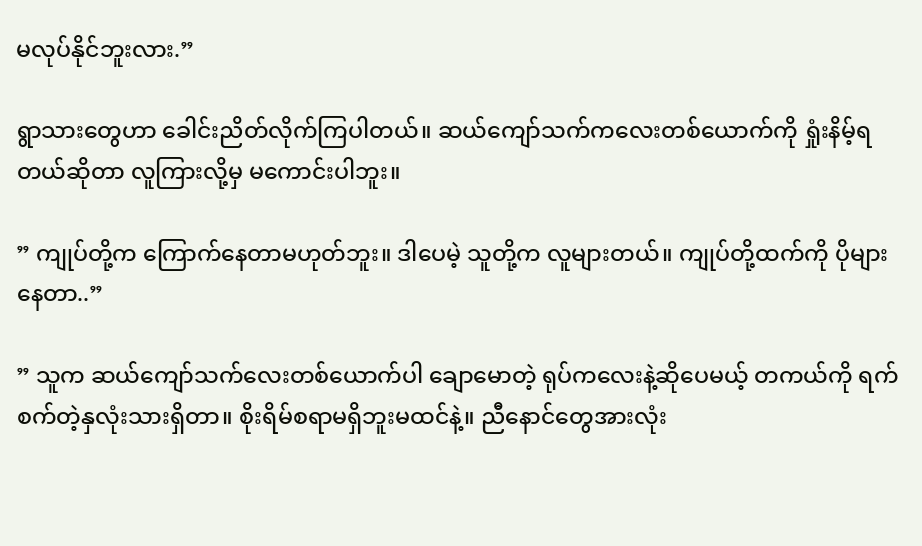မလုပ်နိုင်ဘူးလား.”

ရွာသားတွေဟာ ခေါင်းညိတ်လိုက်ကြပါတယ်။ ဆယ်ကျော်သက်ကလေးတစ်ယောက်ကို ရှုံးနိမ့်ရတယ်ဆိုတာ လူကြားလို့မှ မကောင်းပါဘူး။

” ကျုပ်တို့က ကြောက်နေတာမဟုတ်ဘူး။ ဒါပေမဲ့ သူတို့က လူများတယ်။ ကျုပ်တို့ထက်ကို ပိုများနေတာ..”

” သူက ဆယ်ကျော်သက်လေးတစ်ယောက်ပါ ချောမောတဲ့ ရုပ်ကလေးနဲ့ဆိုပေမယ့် တကယ်ကို ရက်စက်တဲ့နှလုံးသားရှိတာ။ စိုးရိမ်စရာမရှိဘူးမထင်နဲ့။ ညီနောင်တွေအားလုံး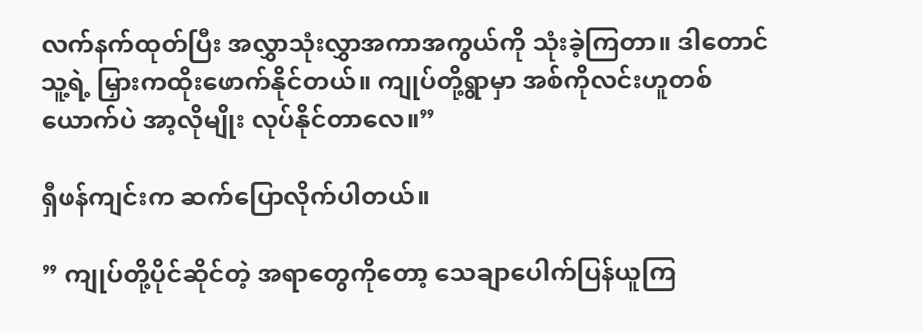လက်နက်ထုတ်ပြီး အလွှာသုံးလွှာအကာအကွယ်ကို သုံးခဲ့ကြတာ။ ဒါတောင် သူ့ရဲ့ မြှားကထိုးဖောက်နိုင်တယ်။ ကျုပ်တို့ရွာမှာ အစ်ကိုလင်းဟူတစ်ယောက်ပဲ အာ့လိုမျိုး လုပ်နိုင်တာလေ။”

ရှီဖန်ကျင်းက ဆက်ပြောလိုက်ပါတယ်။

” ကျုပ်တို့ပိုင်ဆိုင်တဲ့ အရာတွေကိုတော့ သေချာပေါက်ပြန်ယူကြ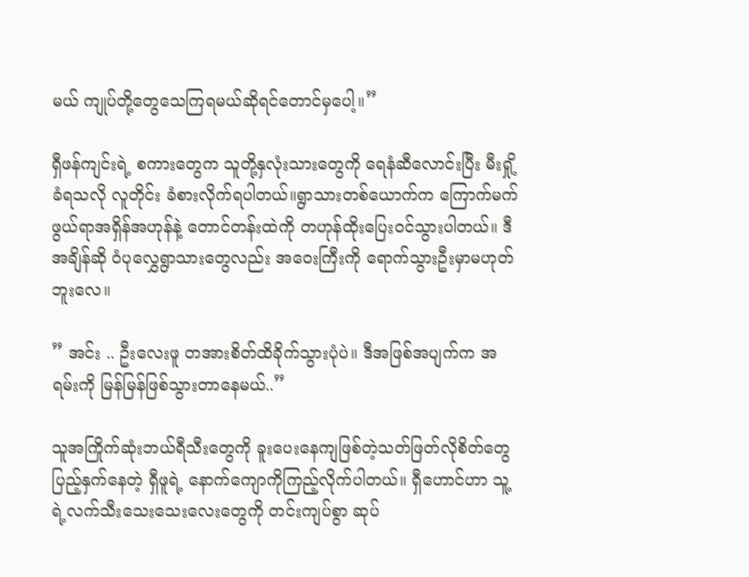မယ် ကျုပ်တို့တွေသေကြရမယ်ဆိုရင်တောင်မှပေါ့။”

ရှီဖန်ကျင်းရဲ့ စကားတွေက သူတို့နှလုံးသားတွေကို ရေနံဆီလောင်းပြီး မီးရှို့ခံရသလို လူတိုင်း ခံစားလိုက်ရပါတယ်။ရွာသားတစ်ယောက်က ကြောက်မက်ဖွယ်ရာအရှိန်အဟုန်နဲ့ တောင်တန်းထဲကို တဟုန်ထိုးပြေး၀င်သွားပါတယ်။ ဒီအချိန်ဆို ဝံပုလွှေရွာသားတွေလည်း အဝေးကြီးကို ရောက်သွားဦးမှာမဟုတ်ဘူးလေ။

” အင်း .. ဦးလေးဖူ တအားစိတ်ထိခိုက်သွားပုံပဲ။ ဒီအဖြစ်အပျက်က အရမ်းကို မြန်မြန်ဖြစ်သွားတာနေမယ်..”

သူအကြိုက်ဆုံးဘယ်ရီသီးတွေကို ခူးပေးနေကျဖြစ်တဲ့သတ်ဖြတ်လိုစိတ်တွေပြည့်နှက်နေတဲ့ ရှီဖူရဲ့ နောက်ကျောကိုကြည့်လိုက်ပါတယ်။ ရှီဟောင်ဟာ သူ့ရဲ့လက်သီးသေးသေးလေးတွေကို တင်းကျပ်စွာ ဆုပ်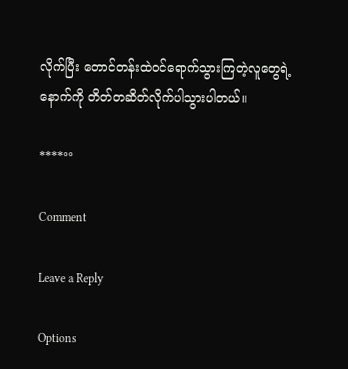လိုက်ပြီး တောင်တန်းထဲ၀င်ရောက်သွားကြတဲ့လူတွေရဲ့နောက်ကို တိတ်တဆိတ်လိုက်ပါသွားပါတယ်။

****°°

Comment

Leave a Reply

Options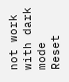not work with dark mode
Reset